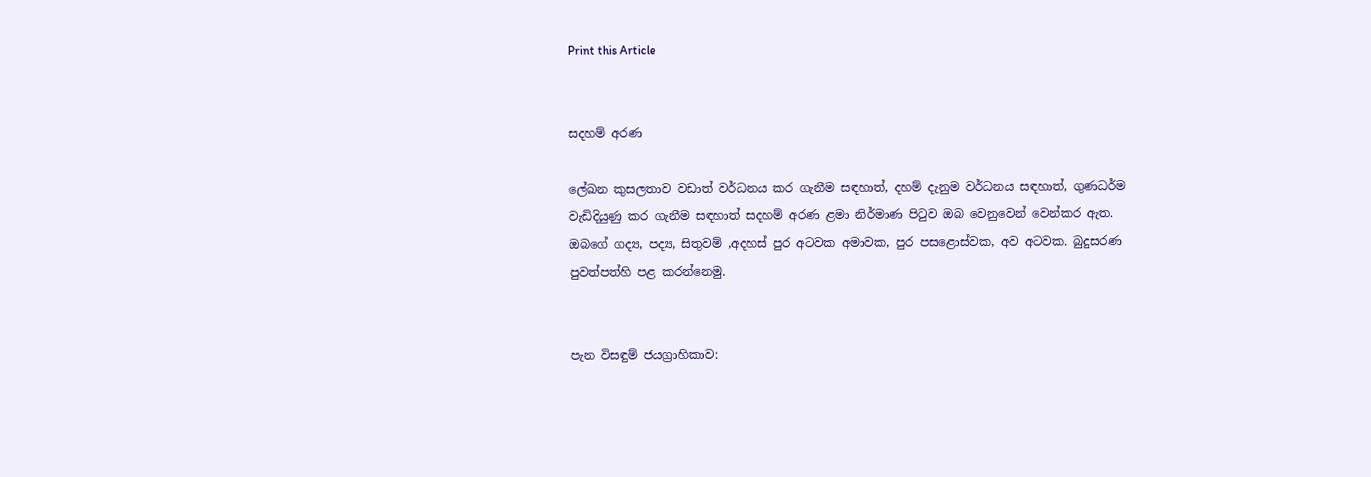Print this Article


සදහම් අරණ

ලේඛන කුසලතාව වඩාත් වර්ධනය කර ගැනීම සඳහාත්, දහම් දැනුම වර්ධනය සඳහාත්, ගුණධර්ම වැඩිදියුණු කර ගැනීම සඳහාත් සදහම් අරණ ළමා නිර්මාණ පිටුව ඔබ වෙනුවෙන් වෙන්කර ඇත. ඔබගේ ගද්‍ය, පද්‍ය, සිතුවම් ,අදහස් පුර අටවක අමාවක, පුර පසළොස්වක, අව අටවක. බුදුසරණ පුවත්පත්හි පළ කරන්නෙමු.


පැන විසඳුම් ජයග්‍රාහිකාව: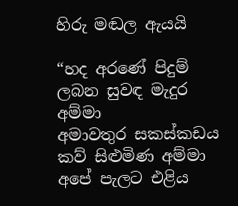හිරු මඬල ඇයයි

“හද අරණේ පිදුම් ලබන සුවඳ මැදුර අම්මා
අමාවතුර සකස්කඩය කව් සිළුමිණ අම්මා
අපේ පැලට එළිය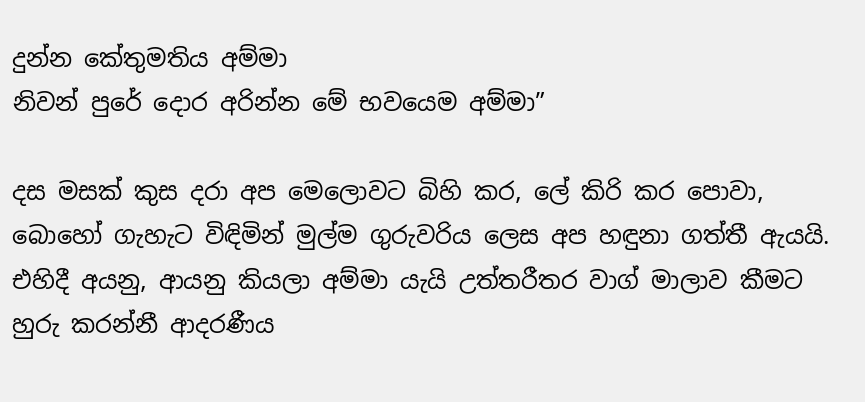දුන්න කේතුමතිය අම්මා
නිවන් පුරේ දොර අරින්න මේ භවයෙම අම්මා”

දස මසක් කුස දරා අප මෙලොවට බිහි කර, ලේ කිරි කර පොවා, බොහෝ ගැහැට විඳිමින් මුල්ම ගුරුවරිය ලෙස අප හඳුනා ගත්තී ඇයයි. එහිදී අයනු, ආයනු කියලා අම්මා යැයි උත්තරීතර වාග් මාලාව කීමට හුරු කරන්නී ආදරණීය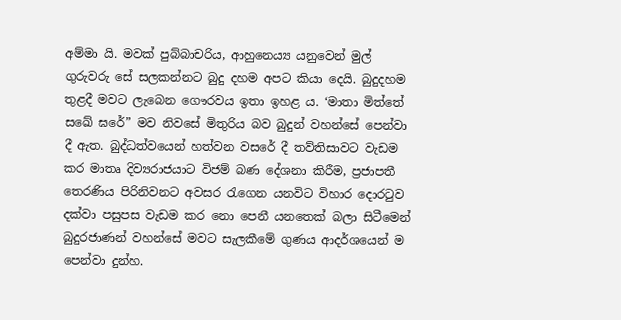අම්මා යි. මවක් පුබ්බාචරිය, ආහුනෙය්‍ය යනුවෙන් මුල් ගුරුවරු සේ සලකන්නට බුදු දහම අපට කියා දෙයි. බුදුදහම තුළදී මවට ලැබෙන ගෞරවය ඉතා ඉහළ ය. ‘මාතා මිත්තේ සඛේ ඝරේ” මව නිවසේ මිතුරිය බව බුදුන් වහන්සේ පෙන්වා දී ඇත. බුද්ධත්වයෙන් හත්වන වසරේ දී තව්තිසාවට වැඩම කර මාතෘ දිව්‍යරාජයාට විජම් බණ දේශනා කිරීම, ප්‍රජාපතී තෙරණිය පිරිනිවනට අවසර රැගෙන යනවිට විහාර දොරටුව දක්වා පසුපස වැඩම කර නො පෙනී යනතෙක් බලා සිටීමෙන් බුදුරජාණන් වහන්සේ මවට සැලකීමේ ගුණය ආදර්ශයෙන් ම පෙන්වා දුන්හ.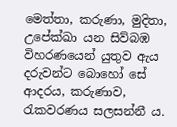මෙත්තා, කරුණා, මුදිතා, උපේක්ඛා යන සිව්බඹ විහරණයෙන් යුතුව ඇය දරුවන්ට බොහෝ සේ ආදරය, කරුණාව, රැකවරණය සලසන්නී ය.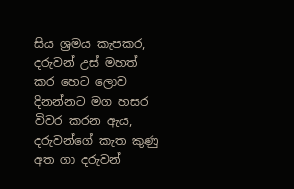සිය ශ්‍රමය කැපකර, දරුවන් උස් මහත් කර හෙට ලොව දිනන්නට මග හසර විවර කරන ඇය, දරුවන්ගේ කැත කුණු අත ගා දරුවන්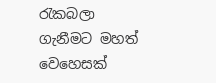රැකබලා ගැනීමට මහත් වෙහෙසක්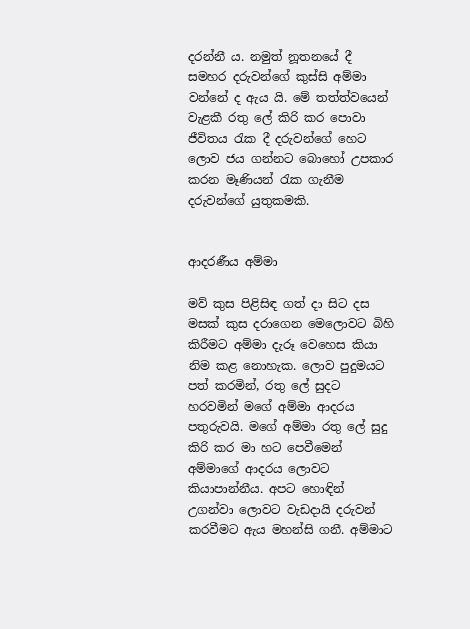දරන්නී ය. නමුත් නූතනයේ දී සමහර දරුවන්ගේ කුස්සි අම්මා වන්නේ ද ඇය යි. මේ තත්ත්වයෙන් වැළකී රතු ලේ කිරි කර පොවා ජීවිතය රැක දී දරුවන්ගේ හෙට ලොව ජය ගන්නට බොහෝ උපකාර කරන මෑණියන් රැක ගැනීම දරුවන්ගේ යුතුකමකි.


ආදරණීය අම්මා

මව් කුස පිළිසිඳ ගත් දා සිට දස මසක් කුස දරාගෙන මෙලොවට බිහි කිරීමට අම්මා දැරූ වෙහෙස කියා නිම කළ නොහැක. ලොව පුදුමයට පත් කරමින්, රතු ලේ සුදට හරවමින් මගේ අම්මා ආදරය පතුරුවයි. මගේ අම්මා රතු ලේ සුදු කිරි කර මා හට පෙවීමෙන් අම්මාගේ ආදරය ලොවට කියාපාන්නීය. අපට හොඳින් උගන්වා ලොවට වැඩදායි දරුවන් කරවීමට ඇය මහන්සි ගනී. අම්මාට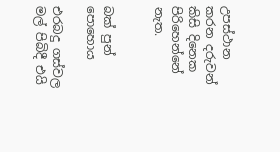උපස්ථාන කරන දරුවන් කිසි දිනෙක පිරිහෙන්නේ නැත.


බක් පුන් පොහොය

එරබදු ගස්වල මල් පිබිදී එයි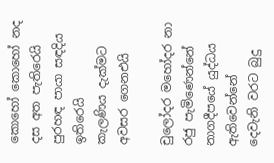කොහෝ කොහෝ නද දස අත පැතිරෙයි
පුරහඳ පායා සඳදිය ඉතිරෙයි
කැලණිය දැක්මට අවසර ගෙනඑයි

චුලෝදර මහෝදර නා රජු පැමිණෙන්නේ
නාගදීපයේ යුද්ධය ඇතිවෙන්නේ
දෙවැනි වරට බුදු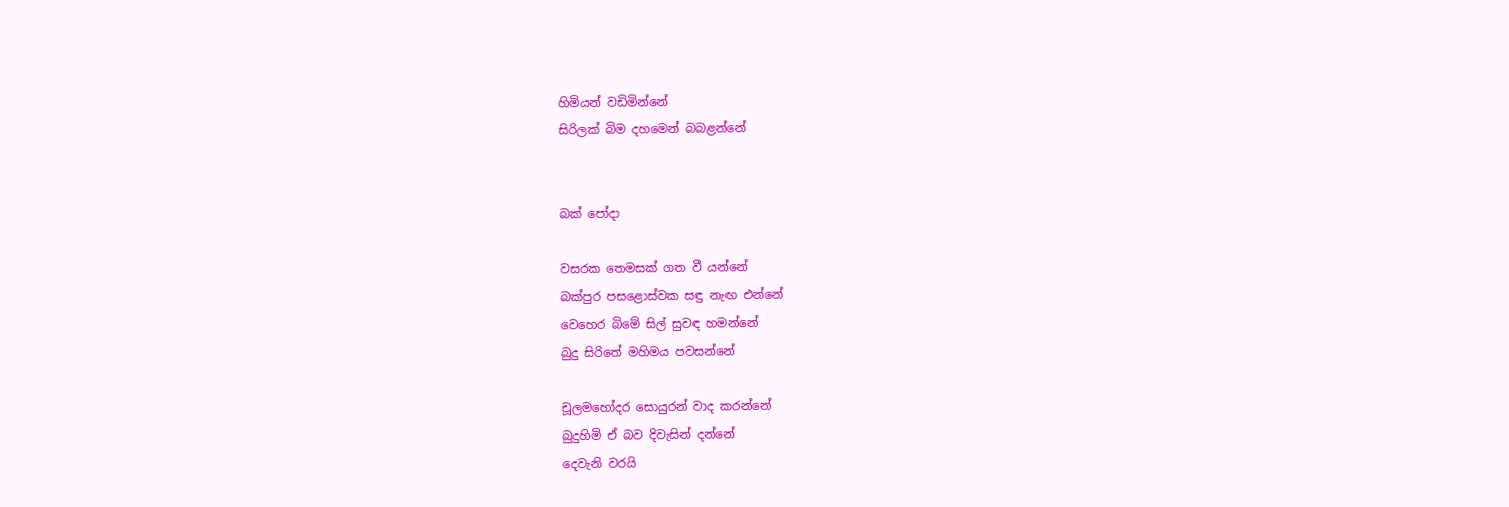හිමියන් වඩිමින්නේ
සිරිලක් බිම දහමෙන් බබළන්නේ


බක් පෝදා

වසරක තෙමසක් ගත වී යන්නේ
බක්පුර පසළොස්වක සඳු නැඟ එන්නේ
වෙහෙර බිමේ සිල් සුවඳ හමන්නේ
බුදු සිරිතේ මහිමය පවසන්නේ

චූලමහෝදර සොයුරන් වාද කරන්නේ
බුදුහිමි ඒ බව දිවැසින් දන්නේ
දෙවැනි වරයි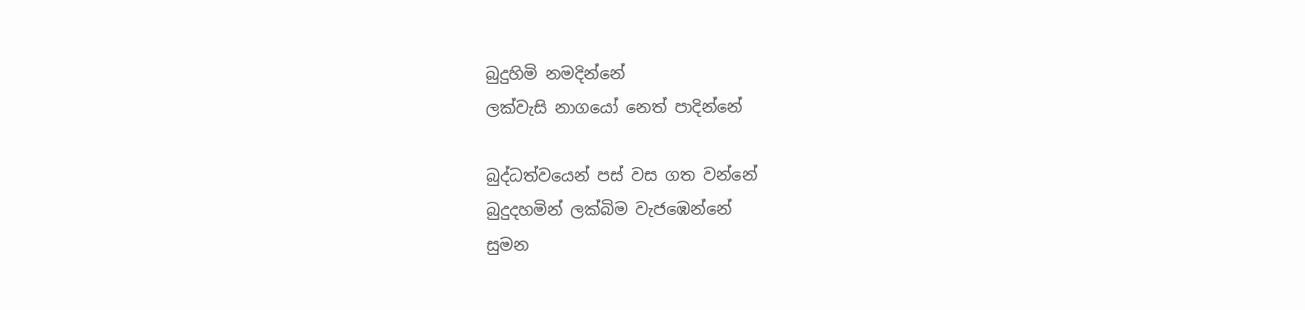බුදුහිමි නමදින්නේ
ලක්වැසි නාගයෝ නෙත් පාදින්නේ

බුද්ධත්වයෙන් පස් වස ගත වන්නේ
බුදුදහමින් ලක්බිම වැජඹෙන්නේ
සුමන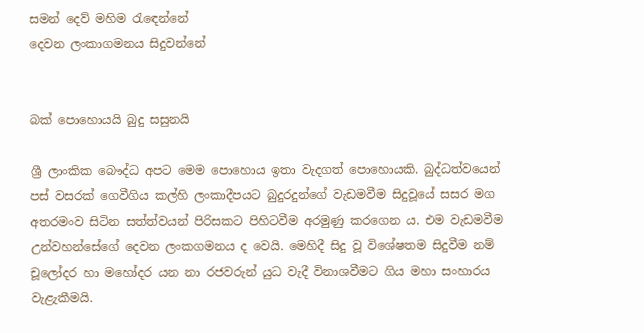සමන් දෙව් මහිම රැඳෙන්නේ
දෙවන ලංකාගමනය සිදුවන්නේ


බක් පොහොයයි බුදු සසුනයි

ශ්‍රී ලාංකික බෞද්ධ අපට මෙම පොහොය ඉතා වැදගත් පොහොයකි. බුද්ධත්වයෙන් පස් වසරක් ගෙවීගිය කල්හි ලංකාදීපයට බුදුරදුන්ගේ වැඩමවීම සිදුවූයේ සසර මග අතරමංව සිටින සත්ත්වයන් පිරිසකට පිහිටවීම අරමුණු කරගෙන ය. එම වැඩමවීම උන්වහන්සේගේ දෙවන ලංකගමනය ද වෙයි. මෙහිදී සිදු වූ විශේෂතම සිදුවීම නම් චූලෝදර හා මහෝදර යන නා රජවරුන් යුධ වැදී විනාශවීමට ගිය මහා සංහාරය වැළැකීමයි.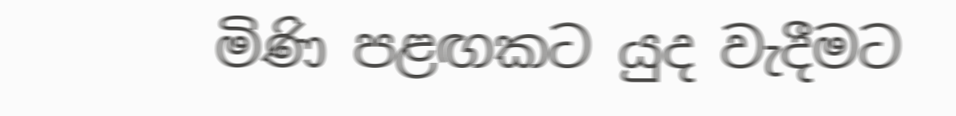මිණි පළඟකට යුද වැදීමට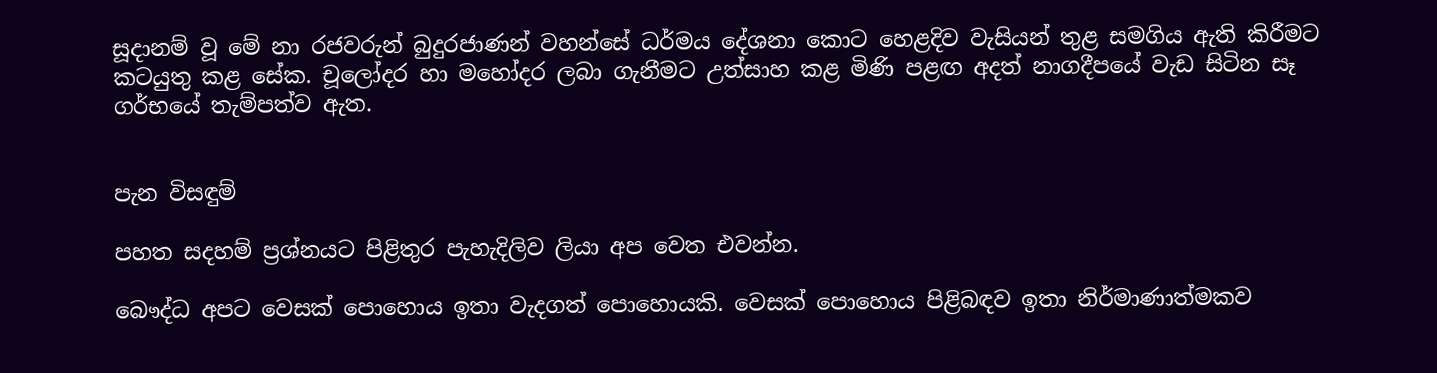සූදානම් වූ මේ නා රජවරුන් බුදුරජාණන් වහන්සේ ධර්මය දේශනා කොට හෙළදිව වැසියන් තුළ සමගිය ඇති කිරීමට කටයුතු කළ සේක. චූලෝදර හා මහෝදර ලබා ගැනීමට උත්සාහ කළ මිණි පළඟ අදත් නාගදීපයේ වැඩ සිටින සෑ ගර්භයේ තැම්පත්ව ඇත.


පැන විසඳුම්

පහත සදහම් ප්‍රශ්නයට පිළිතුර පැහැදිලිව ලියා අප වෙත එවන්න.

බෞද්ධ අපට වෙසක් පොහොය ඉතා වැදගත් පොහොයකි. වෙසක් පොහොය පිළිබඳව ඉතා නිර්මාණාත්මකව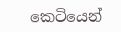කෙටියෙන්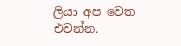ලියා අප වෙත එවන්න.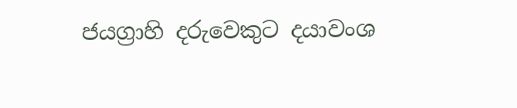ජයග්‍රාහි දරුවෙකුට දයාවංශ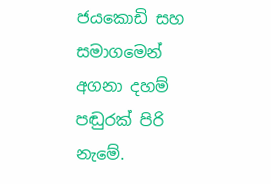ජයකොඩි සහ සමාගමෙන් අගනා දහම් පඬුරක් පිරි නැමේ.